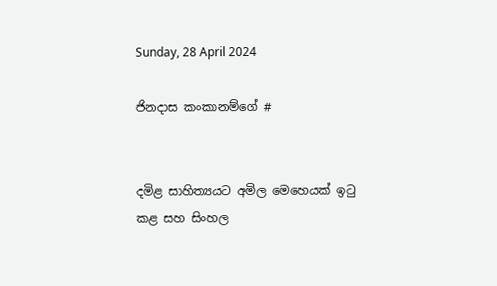Sunday, 28 April 2024

ජිනදාස කංකානම්ගේ #


දමිළ සාහිත්‍යයට අමිල මෙහෙයක් ඉටු කළ සහ සිංහල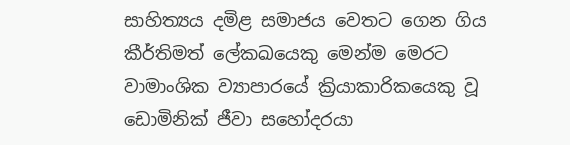සාහිත්‍යය දමිළ සමාජය වෙතට ගෙන ගිය කීර්තිමත් ලේකඛයෙකු මෙන්ම මෙරට වාමාංශික ව්‍යාපාරයේ ක්‍රියාකාරිකයෙකු වූ ඩොමිනික් ජීවා සහෝදරයා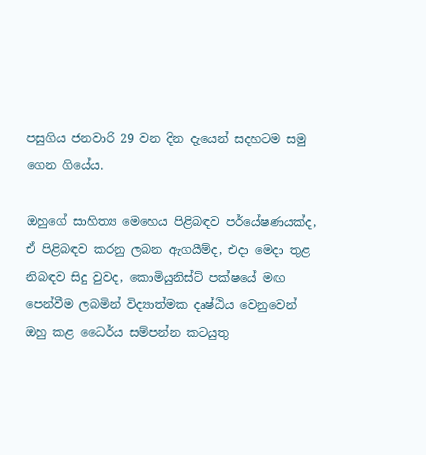පසුගිය ජනවාරි 29 වන දින දැයෙන් සදහටම සමු ගෙන ගියේය.

ඔහුගේ සාහිත්‍ය මෙහෙය පිළිබඳව පර්යේෂණයක්ද, ඒ පිළිබඳව කරනු ලබන ඇගයීම්ද, එදා මෙදා තුළ නිබඳව සිදු වුවද, කොමියුනිස්ට් පක්ෂයේ මඟ පෙන්වීම ලබමින් විද්‍යාත්මක දෘෂ්ඨිය වෙනුවෙන් ඔහු කළ ධෛර්ය සම්පන්න කටයුතු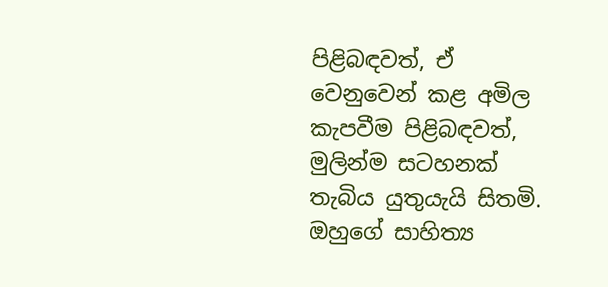පිළිබඳවත්, ඒ වෙනුවෙන් කළ අමිල කැපවීම පිළිබඳවත්, මුලින්ම සටහනක් තැබිය යුතුයැයි සිතමි. ඔහුගේ සාහිත්‍ය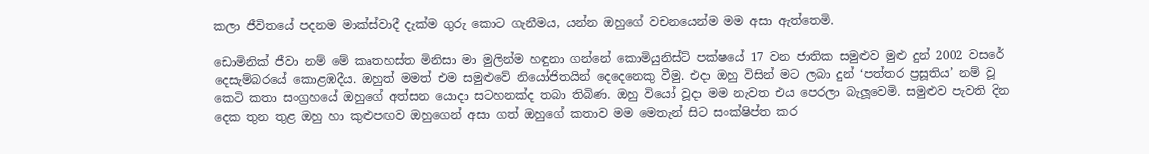කලා ජීවිතයේ පදනම මාක්ස්වාදී දැක්ම ගුරු කොට ගැනීමය, යන්න ඔහුගේ වචනයෙන්ම මම අසා ඇත්තෙමි.

ඩොමිනික් ජීවා නම් මේ කෘතහස්ත මිනිසා මා මුලින්ම හඳුනා ගන්නේ කොමියුනිස්ට් පක්ෂයේ 17 වන ජාතික සමුළුව මුළු දුන් 2002 වසරේ දෙසැම්බරයේ කොළඹදීය. ඔහුත් මමත් එම සමුළුවේ නියෝජිතයින් දෙදෙනෙකු වීමු. එදා ඔහු විසින් මට ලබා දුන් ‘පත්තර ප්‍රසූතිය’ නම් වූ කෙටි කතා සංග්‍රහයේ ඔහුගේ අත්සන යොදා සටහනක්ද තබා තිබිණ. ඔහු වියෝ වූදා මම නැවත එය පෙරලා බැලූවෙමි. සමුළුව පැවති දින දෙක තුන තුළ ඔහු හා කුළුපඟව ඔහුගෙන් අසා ගත් ඔහුගේ කතාව මම මෙතැන් සිට සංක්ෂිප්ත කර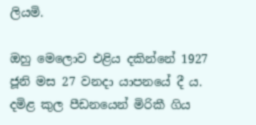ලියමි.

ඔහු මෙලොව එළිය දකින්නේ 1927 ජූනි මස 27 වනදා යාපනයේ දී ය. දමිළ කුල පීඩනයෙන් මිරිකී ගිය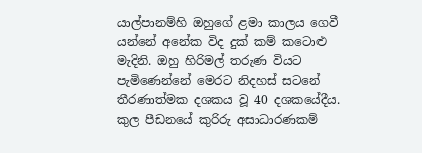යාල්පානම්හි ඔහුගේ ළමා කාලය ගෙවී යන්නේ අනේක විද දුක් කම් කටොළු මැදිනි. ඔහු හිරිමල් තරුණ වියට පැමිණෙන්නේ මෙරට නිදහස් සටනේ තීරණාත්මක දශකය වූ 40 දශකයේදීය. කුල පීඩනයේ කුරිරු අසාධාරණකම්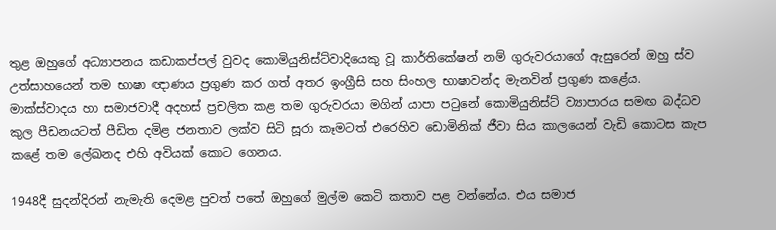තුළ ඔහුගේ අධ්‍යාපනය කඩාකප්පල් වුවද කොමියුනිස්ට්වාදියෙකු වූ කාර්තිකේෂන් නම් ගුරුවරයාගේ ඇසුරෙන් ඔහු ස්ව උත්සාහයෙන් තම භාෂා ඥාණය ප්‍රගුණ කර ගත් අතර ඉංග්‍රීසි සහ සිංහල භාෂාවන්ද මැනවින් ප්‍රගුණ කළේය. මාක්ස්වාදය හා සමාජවාදී අදහස් ප්‍රචලිත කළ තම ගුරුවරයා මගින් යාපා පටුනේ කොමියුනිස්ට් ව්‍යාපාරය සමඟ බද්ධව කුල පීඩනයටත් පීඩිත දමිළ ජනතාව ලක්ව සිටි සූරා කෑමටත් එරෙහිව ඩොමිනික් ජීවා සිය කාලයෙන් වැඩි කොටස කැප කළේ තම ලේඛනද එහි අවියක් කොට ගෙනය.

1948දී සුදන්දිරන් නැමැති දෙමළ පුවත් පතේ ඔහුගේ මුල්ම කෙටි කතාව පළ වන්නේය. එය සමාජ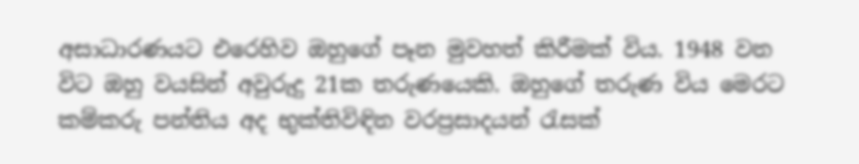අසාධාරණයට එරෙහිව ඔහුගේ පෑන මුවහත් කිරීමක් විය. 1948 වන විට ඔහු වයසින් අවුරුදු 21ක තරුණයෙකි. ඔහුගේ තරුණ විය මෙරට කම්කරු පන්තිය අද භුක්තිවිඳින වරප්‍රසාදයන් රැසක්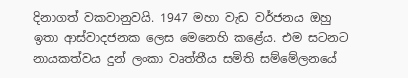දිනාගත් වකවානුවයි. 1947 මහා වැඩ වර්ජනය ඔහු ඉතා ආස්වාදජනක ලෙස මෙනෙහි කළේය. එම සටනට නායකත්වය දුන් ලංකා වෘත්තීය සමිති සම්මේලනයේ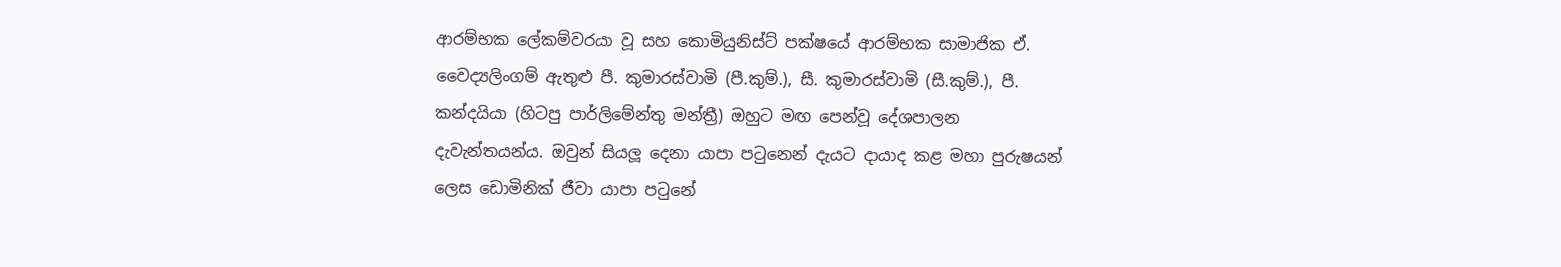ආරම්භක ලේකම්වරයා වූ සහ කොමියුනිස්ට් පක්ෂයේ ආරම්භක සාමාජික ඒ. වෛද්‍යලිංගම් ඇතුළු පී. කුමාරස්වාමි (පී.කුම්.), සී. කුමාරස්වාමි (සී.කුම්.), පී. කන්දයියා (හිටපු පාර්ලිමේන්තු මන්ත්‍රී) ඔහුට මඟ පෙන්වූ දේශපාලන දැවැන්තයන්ය. ඔවුන් සියලූ දෙනා යාපා පටුනෙන් දැයට දායාද කළ මහා පුරුෂයන් ලෙස ඩොමිනික් ජීවා යාපා පටුනේ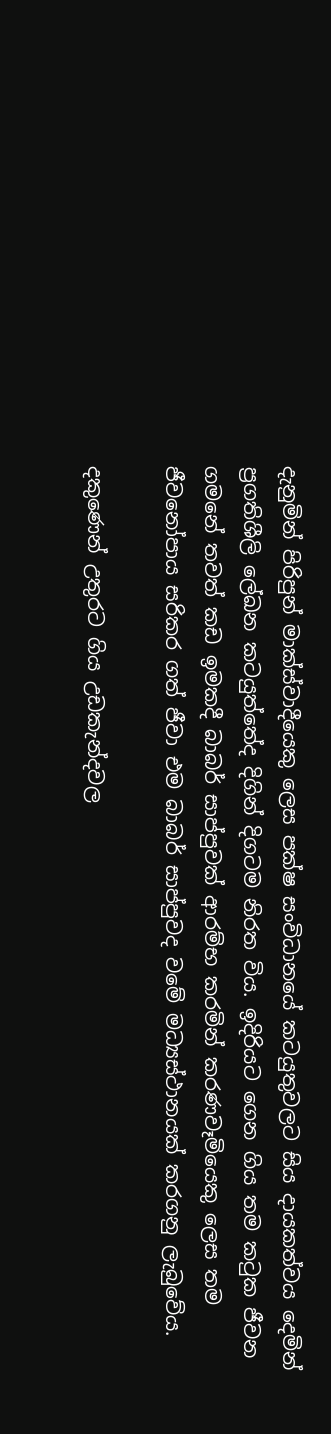දැනුමින් පිරිපුන් මාක්ස්වාදීයෙකු ලෙස පක්ෂ සංවිධානයේ කටයුතුවලට සිය දායකත්වය දෙමින් ප්‍රගතිශීලි ලේඛන කටයුත්තේද දිගින් දිගටම නිරත විය. ඉදිරියට ගෙන ගිය තම කටුක ජීවන ගමනේ තවත් කඩ ඉමකදී බාබර් සාප්පුවක් ආරම්භ කරමින් කරණවෑමියෙකු ලෙස තම ජීවනෝපාය සරිකර ගත් ජීවා එම බාබර් සාප්පුවද වමේ මධ්‍යස්ථානයක් කරගනු ලැබුවේය.

දකුණෙන් උතුරට ගිය උඩකැන්දවල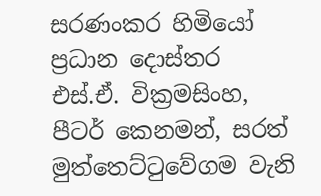සරණංකර හිමියෝ ප්‍රධාන දොස්තර එස්.ඒ. වික්‍රමසිංහ, පීටර් කෙනමන්, සරත් මුත්තෙට්ටුවේගම වැනි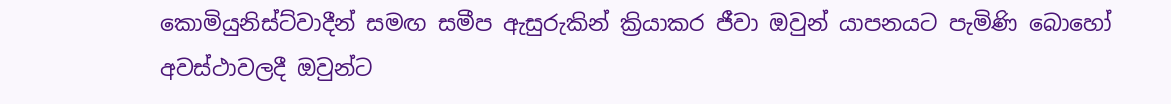කොමියුනිස්ට්වාදීන් සමඟ සමීප ඇසුරුකින් ක්‍රියාකර ජීවා ඔවුන් යාපනයට පැමිණි බොහෝ අවස්ථාවලදී ඔවුන්ට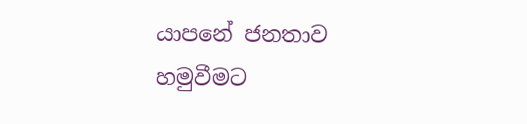යාපනේ ජනතාව හමුවීමට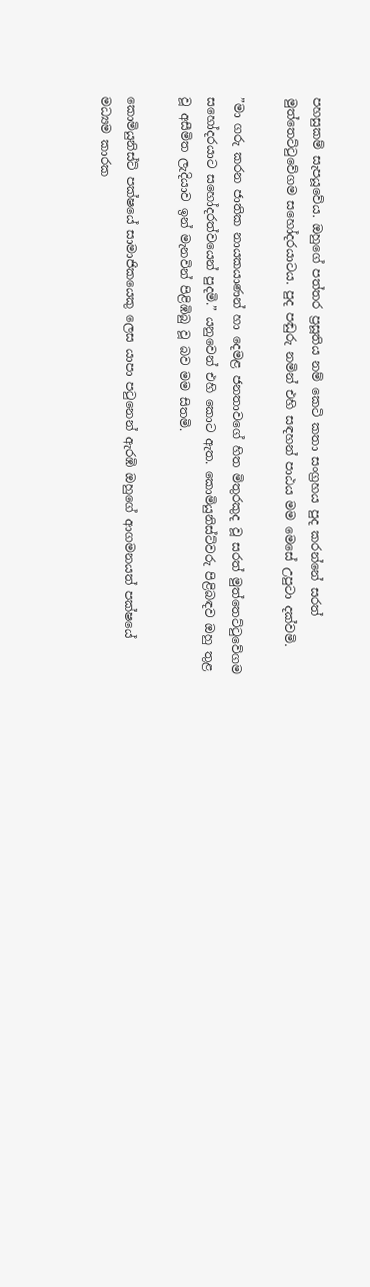පහසුකම් සැපයූවේය. ඔහුගේ පත්තර ප්‍රසූතිය නම් කෙටි කතා සංග්‍රහය පුද කරන්නේ සරත් මුත්තෙට්ටුවේගම සහෝදරයාටය. පුද පඬුරු නමින් එහි සඳහන් පාඨය මම මෙසේ උපුටා දක්වමි.

”මා ගරු කරන ජාතික නායකයාණන් හා දෙමළ ජනතාවගේ හිත මිතුරකුද වූ සරත් මුත්තෙට්ටුවේගම සහෝදරයාට සහෝදරත්වයෙන් පුදමි.” යනුවෙන් එහි කොට ඇත. කොමියුනිස්ට්වරු පිළිබඳව ඔහු තුළ වූ අසීමිත ලැදියාව ඉන් මැනවින් පිළිඹිබු වූ බව මම සිතමි.

කොමියුනිස්ට් පක්ෂයේ සාමාජිකයෙකු ලෙස යාපා පටුනෙන් ඇරඹි ඔහුගේ ආගමනයත් පක්ෂයේ මධ්‍යම කාරක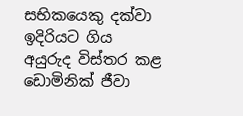සභිකයෙකු දක්වා ඉදිරියට ගිය අයුරුද විස්තර කළ ඩොමිනික් ජීවා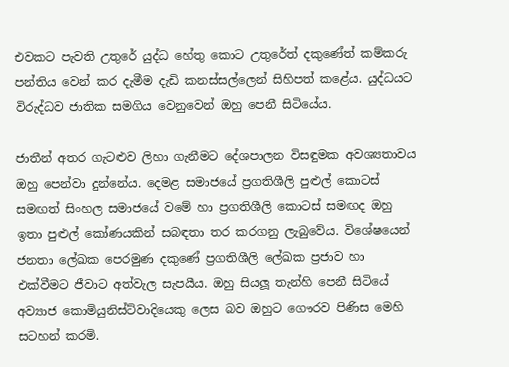එවකට පැවති උතුරේ යුද්ධ හේතු කොට උතුරේත් දකුණේත් කම්කරු පන්තිය වෙන් කර දැමීම දැඩි කනස්සල්ලෙන් සිහිපත් කළේය. යුද්ධයට විරුද්ධව ජාතික සමගිය වෙනුවෙන් ඔහු පෙනී සිටියේය.

ජාතීන් අතර ගැටළුව ලිහා ගැනීමට දේශපාලන විසඳුමක අවශ්‍යතාවය ඔහු පෙන්වා දුන්නේය. දෙමළ සමාජයේ ප්‍රගතිශීලි පුළුල් කොටස් සමඟත් සිංහල සමාජයේ වමේ හා ප්‍රගතිශීලි කොටස් සමඟද ඔහු ඉතා පුළුල් කෝණයකින් සබඳතා තර කරගනු ලැබුවේය. විශේෂයෙන් ජනතා ලේඛක පෙරමුණ දකුණේ ප්‍රගතිශීලි ලේඛක ප්‍රජාව හා එක්වීමට ජීවාට අත්වැල සැපයීය. ඔහු සියලූ තැන්හි පෙනී සිටියේ අව්‍යාජ කොමියුනිස්ට්වාදියෙකු ලෙස බව ඔහුට ගෞරව පිණිස මෙහි සටහන් කරමි.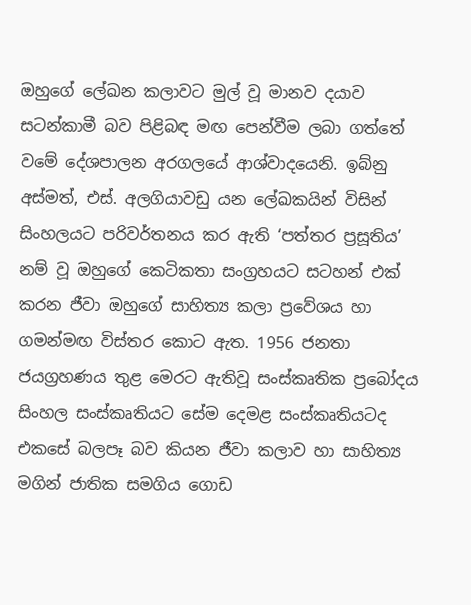ඔහුගේ ලේඛන කලාවට මුල් වූ මානව දයාව සටන්කාමී බව පිළිබඳ මඟ පෙන්වීම ලබා ගත්තේ වමේ දේශපාලන අරගලයේ ආශ්වාදයෙනි. ඉබ්නු අස්මත්, එස්. අලගියාවඩු යන ලේඛකයින් විසින් සිංහලයට පරිවර්තනය කර ඇති ‘පත්තර ප්‍රසූතිය’ නම් වූ ඔහුගේ කෙටිකතා සංග්‍රහයට සටහන් එක් කරන ජීවා ඔහුගේ සාහිත්‍ය කලා ප්‍රවේශය හා ගමන්මඟ විස්තර කොට ඇත. 1956 ජනතා ජයග්‍රහණය තුළ මෙරට ඇතිවූ සංස්කෘතික ප්‍රබෝදය සිංහල සංස්කෘතියට සේම දෙමළ සංස්කෘතියටද එකසේ බලපෑ බව කියන ජීවා කලාව හා සාහිත්‍ය මගින් ජාතික සමගිය ගොඩ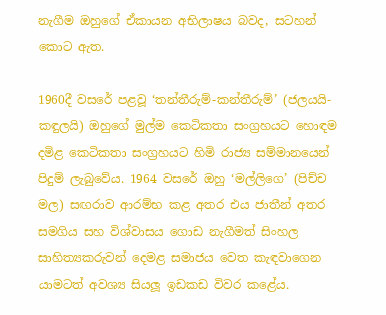නැගීම ඔහුගේ ඒකායන අභිලාෂය බවද, සටහන් කොට ඇත.

1960දී වසරේ පළවූ ‘තන්තීරුම්-කන්තීරුම්’ (ජලයයි-කඳුලයි) ඔහුගේ මුල්ම කෙටිකතා සංග්‍රහයට හොඳම දමිළ කෙටිකතා සංග්‍රහයට හිමි රාජ්‍ය සම්මානයෙන් පිදුම් ලැබුවේය. 1964 වසරේ ඔහු ‘මල්ලිගෙ’ (පිච්ච මල) සඟරාව ආරම්භ කළ අතර එය ජාතීන් අතර සමගිය සහ විශ්වාසය ගොඩ නැගීමත් සිංහල සාහිත්‍යකරුවන් දෙමළ සමාජය වෙත කැඳවාගෙන යාමටත් අවශ්‍ය සියලූ ඉඩකඩ විවර කළේය.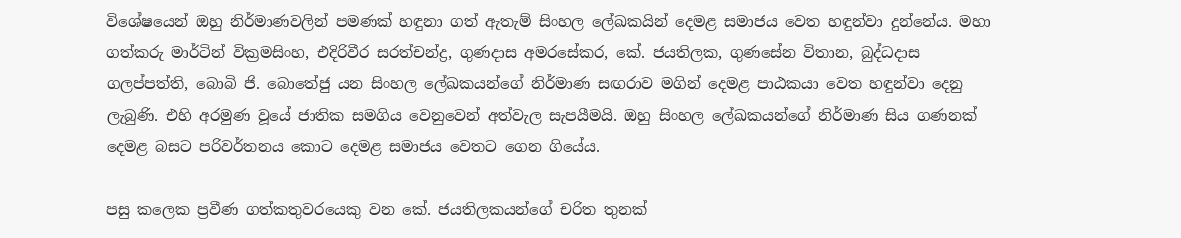විශේෂයෙන් ඔහු නිර්මාණවලින් පමණක් හඳුනා ගත් ඇතැම් සිංහල ලේඛකයින් දෙමළ සමාජය වෙත හඳුන්වා දුන්නේය. මහා ගත්කරු මාර්ටින් වික්‍රමසිංහ, එදිරිවීර සරත්චන්ද්‍ර, ගුණදාස අමරසේකර, කේ. ජයතිලක, ගුණසේන විතාන, බුද්ධදාස ගලප්පත්ති, බොබි ජි. බොතේජු යන සිංහල ලේඛකයන්ගේ නිර්මාණ සඟරාව මගින් දෙමළ පාඨකයා වෙත හඳුන්වා දෙනු ලැබුණි. එහි අරමුණ වූයේ ජාතික සමගිය වෙනුවෙන් අත්වැල සැපයීමයි. ඔහු සිංහල ලේඛකයන්ගේ නිර්මාණ සිය ගණනක් දෙමළ බසට පරිවර්තනය කොට දෙමළ සමාජය වෙතට ගෙන ගියේය.

පසු කලෙක ප්‍රවීණ ගත්කතුවරයෙකු වන කේ. ජයතිලකයන්ගේ චරිත තුනක්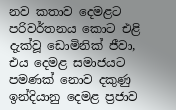නව කතාව දෙමළට පරිවර්තනය කොට එළි දැක්වූ ඩොමිනික් ජීවා, එය දෙමළ සමාජයට පමණක් නොව දකුණු ඉන්දියානු දෙමළ ප්‍රජාව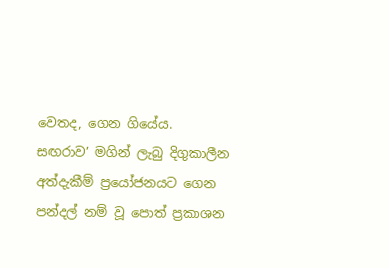වෙතද, ගෙන ගියේය.
සඟරාව’ මගින් ලැබු දිගුකාලීන අත්දැකීම් ප්‍රයෝජනයට ගෙන පන්දල් නම් වූ පොත් ප්‍රකාශන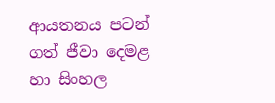ආයතනය පටන් ගත් ජීවා දෙමළ හා සිංහල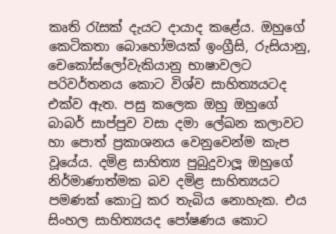කෘති රැසක් දැයට දායාද කළේය. ඔහුගේ කෙටිකතා බොහෝමයක් ඉංග්‍රීසි, රුසියානු, චෙකෝස්ලෝවැකියානු භාෂාවලට පරිවර්තනය කොට විශ්ව සාහිත්‍යයටද එක්ව ඇත. පසු කලෙක ඔහු ඔහුගේ බාබර් සාප්පුව වසා දමා ලේඛන කලාවට හා පොත් ප්‍රකාශනය වෙනුවෙන්ම කැප වූයේය. දමිළ සාහිත්‍ය පුබුදුවාලූ ඔහුගේ නිර්මාණාත්මක බව දමිළ සාහිත්‍යයට පමණක් කොටු කර තැබිය නොහැක. එය සිංහල සාහිත්‍යයද පෝෂණය කොට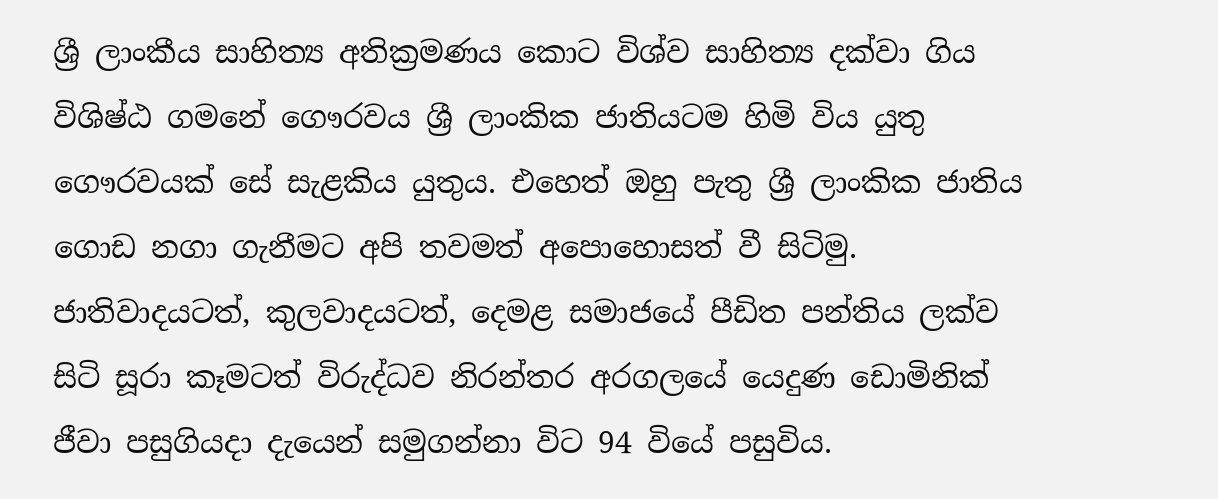ශ්‍රී ලාංකීය සාහිත්‍ය අතික්‍රමණය කොට විශ්ව සාහිත්‍ය දක්වා ගිය විශිෂ්ඨ ගමනේ ගෞරවය ශ්‍රී ලාංකික ජාතියටම හිමි විය යුතු ගෞරවයක් සේ සැළකිය යුතුය. එහෙත් ඔහු පැතු ශ්‍රී ලාංකික ජාතිය ගොඩ නගා ගැනීමට අපි තවමත් අපොහොසත් වී සිටිමු. ජාතිවාදයටත්, කුලවාදයටත්, දෙමළ සමාජයේ පීඩිත පන්තිය ලක්ව සිටි සූරා කෑමටත් විරුද්ධව නිරන්තර අරගලයේ යෙදුණ ඩොමිනික් ජීවා පසුගියදා දැයෙන් සමුගන්නා විට 94 වියේ පසුවිය.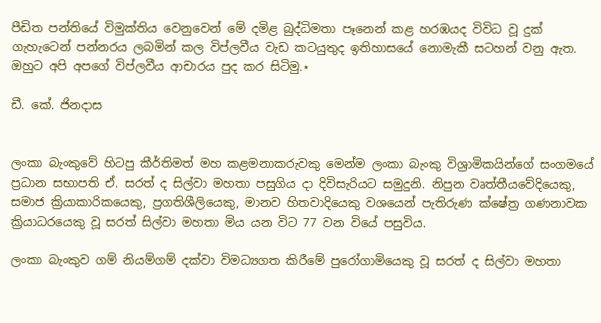පීඩිත පන්තියේ විමුක්තිය වෙනුවෙන් මේ දමිළ බුද්ධිමතා පෑනෙන් කළ හරඹයද විවිධ වූ දුක් ගැහැටෙන් පන්නරය ලබමින් කල විප්ලවීය වැඩ කටයුතුද ඉතිහාසයේ නොමැකී සටහන් වනු ඇත. ඔහුට අපි අපගේ විප්ලවීය ආචාරය පුද කර සිටිමු.⋆

ඩී. කේ. ජිනදාස


ලංකා බැංකුවේ හිටපු කීර්තිමත් මහ කළමනාකරුවකු මෙන්ම ලංකා බැංකු විශ්‍රාමිකයින්ගේ සංගමයේ ප්‍රධාන සභාපති ඒ. සරත් ද සිල්වා මහතා පසුගිය දා දිවිසැරියට සමුදුනි. නිපුන වෘත්තීයවේදියෙකු, සමාජ ක්‍රියාකාරිකයෙකු, ප්‍රගතිශීලියෙකු, මානව හිතවාදියෙකු වශයෙන් පැතිරුණ ක්ෂේත්‍ර ගණනාවක ක්‍රියාධරයෙකු වූ සරත් සිල්වා මහතා මිය යන විට 77 වන වියේ පසුවිය.

ලංකා බැංකුව ගම් නියම්ගම් දක්වා විමධ්‍යගත කිරීමේ පුරෝගාමියෙකු වූ සරත් ද සිල්වා මහතා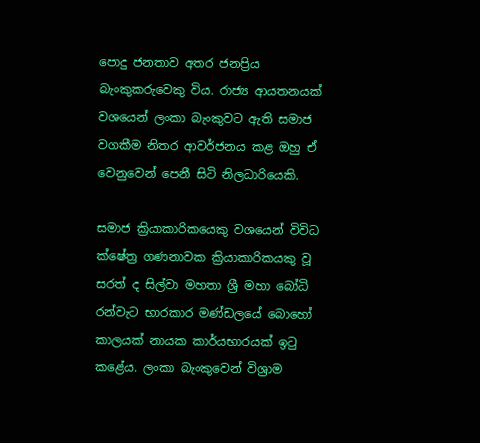පොදු ජනතාව අතර ජනප්‍රිය බැංකුකරුවෙකු විය. රාජ්‍ය ආයතනයක් වශයෙන් ලංකා බැංකුවට ඇති සමාජ වගකීම නිතර ආවර්ජනය කළ ඔහු ඒ වෙනුවෙන් පෙනී සිටි නිලධාරියෙකි.

සමාජ ක්‍රියාකාරිකයෙකු වශයෙන් විවිධ ක්ෂේත්‍ර ගණනාවක ක්‍රියාකාරිකයකු වූ සරත් ද සිල්වා මහතා ශ්‍රී මහා බෝධි රන්වැට භාරකාර මණ්ඩලයේ බොහෝ කාලයක් නායක කාර්යභාරයක් ඉටු කළේය. ලංකා බැංකුවෙන් විශ්‍රාම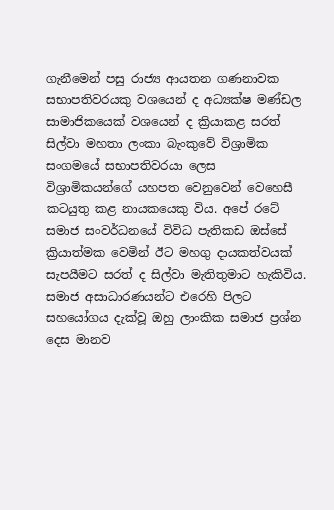ගැනීමෙන් පසු රාජ්‍ය ආයතන ගණනාවක සභාපතිවරයකු වශයෙන් ද අධ්‍යක්ෂ මණ්ඩල සාමාජිකයෙක් වශයෙන් ද ක්‍රියාකළ සරත් සිල්වා මහතා ලංකා බැංකුවේ විශ්‍රාමික සංගමයේ සභාපතිවරයා ලෙස විශ්‍රාමිකයන්ගේ යහපත වෙනුවෙන් වෙහෙසී කටයුතු කළ නායකයෙකු විය. අපේ රටේ සමාජ සංවර්ධනයේ විවිධ පැතිකඩ ඔස්සේ ක්‍රියාත්මක වෙමින් ඊට මහගු දායකත්වයක් සැපයීමට සරත් ද සිල්වා මැතිතුමාට හැකිවිය. සමාජ අසාධාරණයන්ට එරෙහි පිලට සහයෝගය දැක්වූ ඔහු ලාංකික සමාජ ප්‍රශ්න දෙස මානව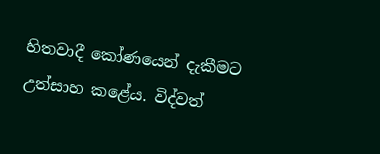හිතවාදී කෝණයෙන් දැකීමට උත්සාහ කළේය. විද්වත්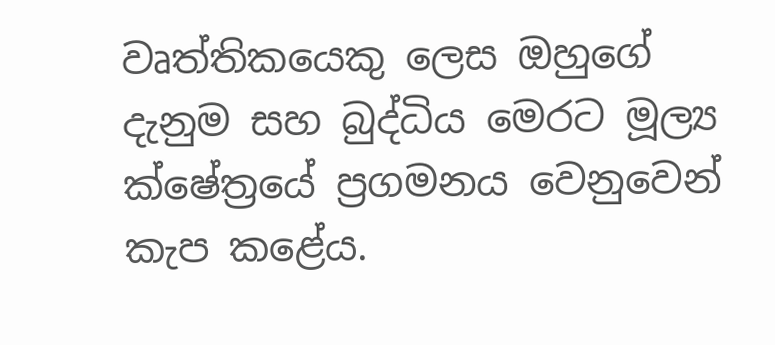වෘත්තිකයෙකු ලෙස ඔහුගේ දැනුම සහ බුද්ධිය මෙරට මූල්‍ය ක්ෂේත්‍රයේ ප්‍රගමනය වෙනුවෙන් කැප කළේය.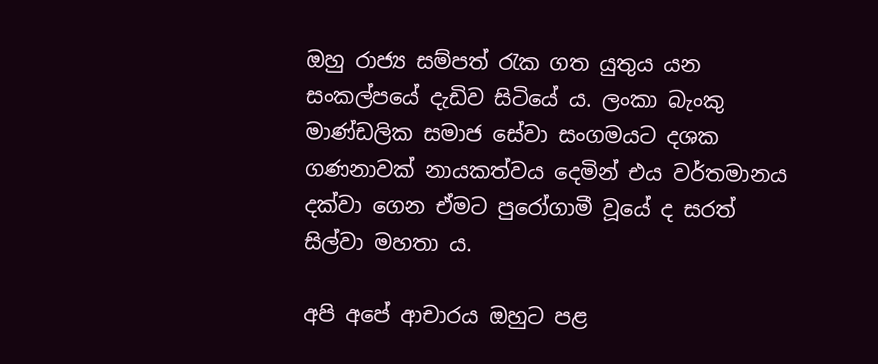ඔහු රාජ්‍ය සම්පත් රැක ගත යුතුය යන සංකල්පයේ දැඩිව සිටියේ ය. ලංකා බැංකු මාණ්ඩලික සමාජ සේවා සංගමයට දශක ගණනාවක් නායකත්වය දෙමින් එය වර්තමානය දක්වා ගෙන ඒමට පුරෝගාමී වූයේ ද සරත් සිල්වා මහතා ය.

අපි අපේ ආචාරය ඔහුට පළ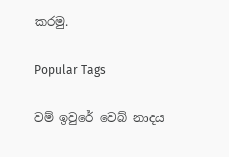කරමු.

Popular Tags

වම් ඉවුරේ වෙබ් නාදය